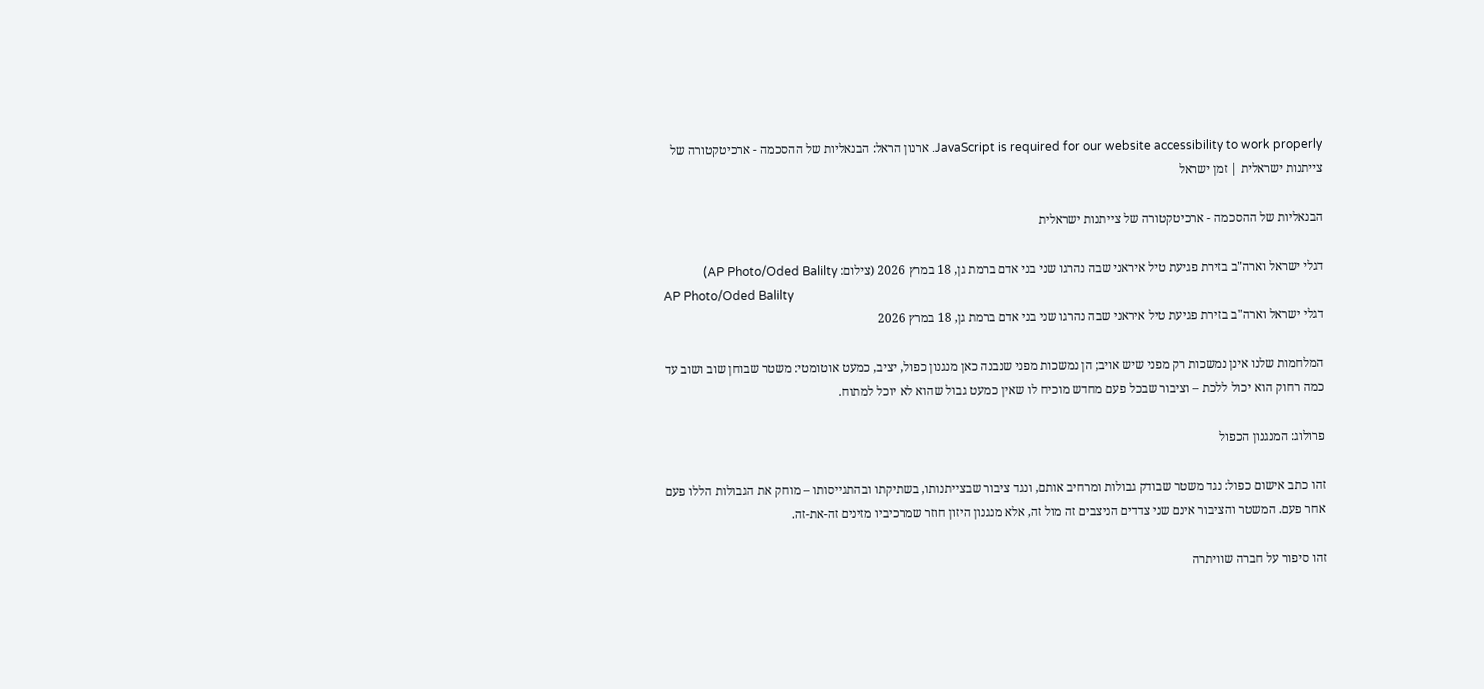JavaScript is required for our website accessibility to work properly. ארנון הראל: הבנאליות של ההסכמה - ארכיטקטורה של צייתנות ישראלית | זמן ישראל

הבנאליות של ההסכמה - ארכיטקטורה של צייתנות ישראלית

דגלי ישראל וארה"ב בזירת פגיעת טיל איראני שבה נהרגו שני בני אדם ברמת גן, 18 במרץ 2026 (צילום: AP Photo/Oded Balilty)
AP Photo/Oded Balilty
דגלי ישראל וארה"ב בזירת פגיעת טיל איראני שבה נהרגו שני בני אדם ברמת גן, 18 במרץ 2026

המלחמות שלנו אינן נמשכות רק מפני שיש אויב; הן נמשכות מפני שנבנה כאן מנגנון כפול, יציב, כמעט אוטומטי: משטר שבוחן שוב ושוב עד כמה רחוק הוא יכול ללכת – וציבור שבכל פעם מחדש מוכיח לו שאין כמעט גבול שהוא לא יוכל למתוח.

פרולוג: המנגנון הכפול

זהו כתב אישום כפול: נגד משטר שבודק גבולות ומרחיב אותם, ונגד ציבור שבצייתנותו, בשתיקתו ובהתגייסותו – מוחק את הגבולות הללו פעם אחר פעם. המשטר והציבור אינם שני צדדים הניצבים זה מול זה, אלא מנגנון היזון חוזר שמרכיביו מזינים זה-את-זה.

זהו סיפור על חברה שוויתרה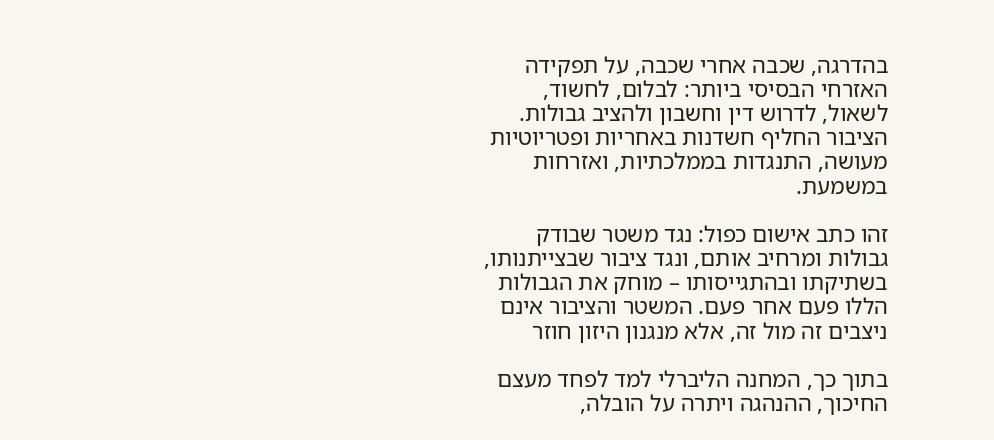בהדרגה, שכבה אחרי שכבה, על תפקידה האזרחי הבסיסי ביותר: לבלום, לחשוד, לשאול, לדרוש דין וחשבון ולהציב גבולות. הציבור החליף חשדנות באחריות ופטריוטיות מעושה, התנגדות בממלכתיות, ואזרחות במשמעת.

זהו כתב אישום כפול: נגד משטר שבודק גבולות ומרחיב אותם, ונגד ציבור שבצייתנותו, בשתיקתו ובהתגייסותו – מוחק את הגבולות הללו פעם אחר פעם. המשטר והציבור אינם ניצבים זה מול זה, אלא מנגנון היזון חוזר

בתוך כך, המחנה הליברלי למד לפחד מעצם החיכוך, ההנהגה ויתרה על הובלה,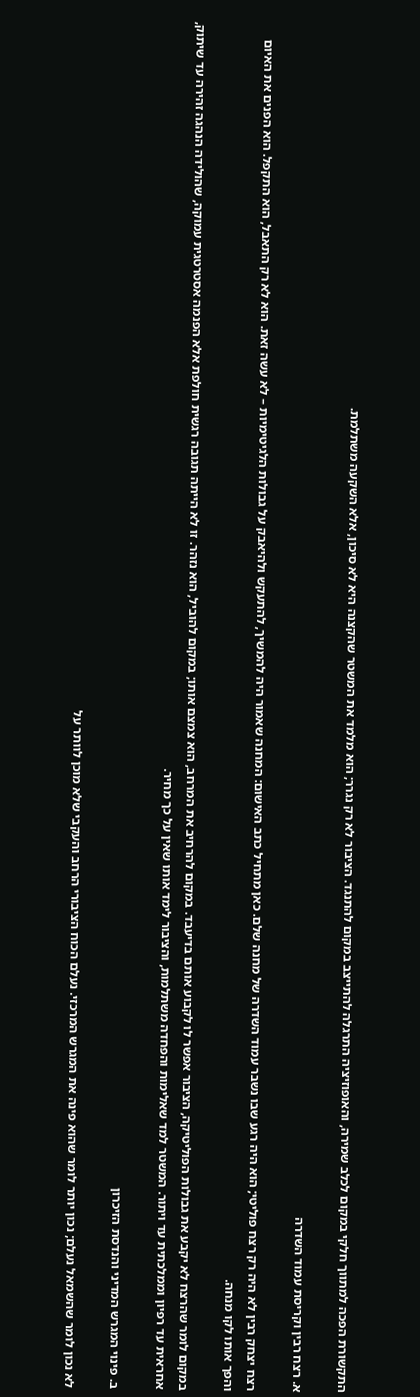התקשורת הפכה למתווך חלקי במקום לכלב שמירה, והאופוזיציה התרגלה להתייצב במקום להתנגד. הציבור לא רק נגרר; הוא מלמד את המשטר שהקצנה היא לא סיכון, אלא השקעה משתלמת.

א. רצח רבין וקריסת עמוד השדרה

רצח יצחק רבין לא היה רק רצח פוליטי; הוא היה רגע שבו נשבר עמוד השדרה של מחנה שלם. כאן מתחיל כתב האישום: המחנה שאמור היה להמשיך, להתעקש ולהיאבק על גבולות הלגיטימיות – לא עשה זאת. הוא לא רק התאבל, הוא התקפל. הוא הפנים את האיום והפך אותו לקו מנחה.

במקום לומר שהרצח לא יקבע את גבולות הפוליטיקה, הציבור אפשר לו לקבוע אותם בדיעבד. במקום להרחיב את המרחב, הוא צמצם אותו; במקום להוביל, הוא נזהר. זו לא הייתה תגובה רגשית חולפת אלא הפנמה אסטרטגית עמוקה, שהולידה הנהגה זהירה עד שיתוק, אחראית עד רפיון וממלכתית עד ויתור. המשטר למד שאלימות והפחדה משתלמות, והציבור לימד אותו שאין על כך מחיר.

ב. פינוי המגרש המדיני והנדסת הזיכרון

לא נכון לומר שהשמאל נעלם; נכון יותר לומר שהוא פינה את המגרש המרכזי. נעלם הכוח הציבורי הרחב והעקבי שלא מוכן לוותר על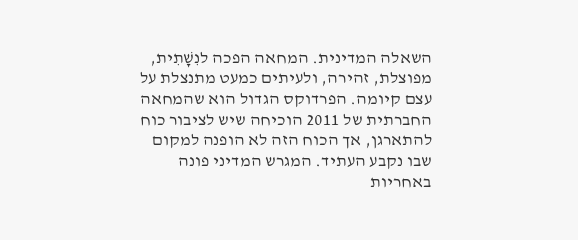השאלה המדינית. המחאה הפכה לנִשָׁתִית, מפוצלת, זהירה, ולעיתים כמעט מתנצלת על עצם קיומה. הפרדוקס הגדול הוא שהמחאה החברתית של 2011 הוכיחה שיש לציבור כוח להתארגן, אך הכוח הזה לא הופנה למקום שבו נקבע העתיד. המגרש המדיני פונה באחריות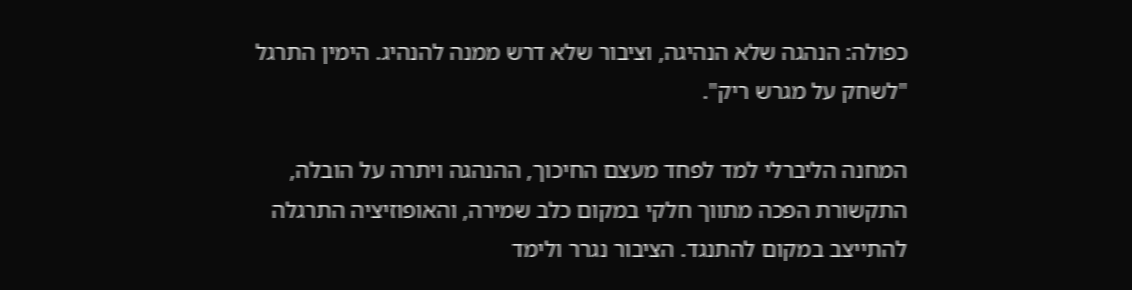כפולה: הנהגה שלא הנהיגה, וציבור שלא דרש ממנה להנהיג. הימין התרגל "לשחק על מגרש ריק".

המחנה הליברלי למד לפחד מעצם החיכוך, ההנהגה ויתרה על הובלה, התקשורת הפכה מתווך חלקי במקום כלב שמירה, והאופוזיציה התרגלה להתייצב במקום להתנגד. הציבור נגרר ולימד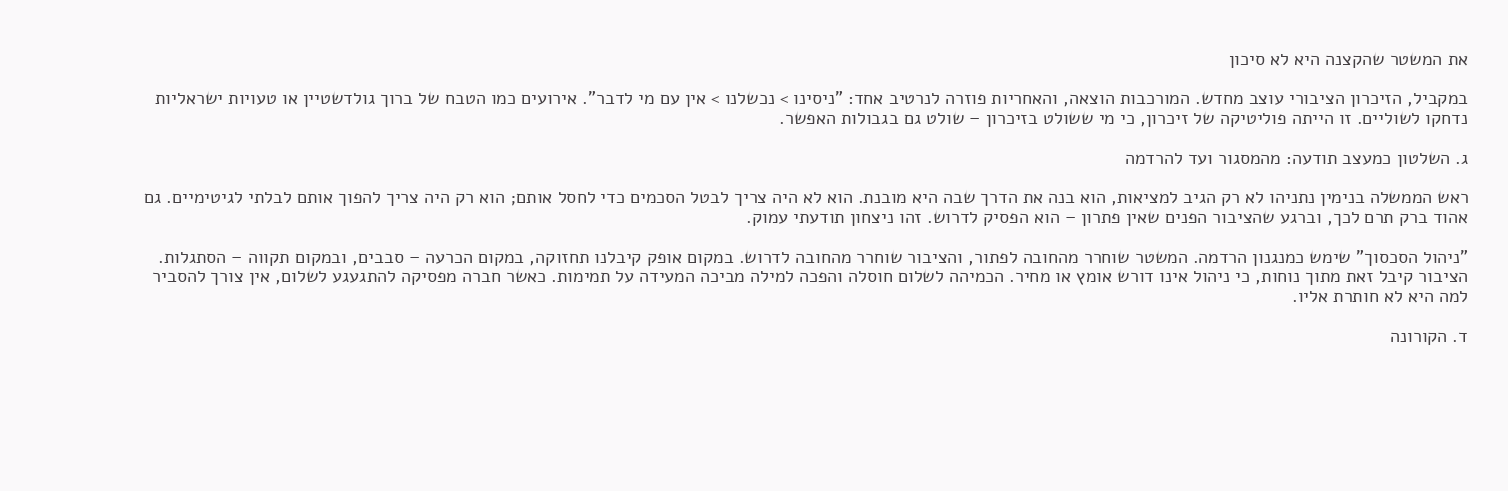את המשטר שהקצנה היא לא סיכון

במקביל, הזיכרון הציבורי עוצב מחדש. המורכבות הוצאה, והאחריות פוזרה לנרטיב אחד: "ניסינו > נכשלנו > אין עם מי לדבר". אירועים כמו הטבח של ברוך גולדשטיין או טעויות ישראליות נדחקו לשוליים. זו הייתה פוליטיקה של זיכרון, כי מי ששולט בזיכרון – שולט גם בגבולות האפשר.

ג. השלטון כמעצב תודעה: מהמסגור ועד להרדמה

ראש הממשלה בנימין נתניהו לא רק הגיב למציאות, הוא בנה את הדרך שבה היא מובנת. הוא לא היה צריך לבטל הסכמים כדי לחסל אותם; הוא רק היה צריך להפוך אותם לבלתי לגיטימיים. גם אהוד ברק תרם לכך, וברגע שהציבור הפנים שאין פתרון – הוא הפסיק לדרוש. זהו ניצחון תודעתי עמוק.

"ניהול הסכסוך" שימש כמנגנון הרדמה. המשטר שוחרר מהחובה לפתור, והציבור שוחרר מהחובה לדרוש. במקום אופק קיבלנו תחזוקה, במקום הכרעה – סבבים, ובמקום תקווה – הסתגלות. הציבור קיבל זאת מתוך נוחות, כי ניהול אינו דורש אומץ או מחיר. הכמיהה לשלום חוסלה והפכה למילה מביכה המעידה על תמימות. כאשר חברה מפסיקה להתגעגע לשלום, אין צורך להסביר למה היא לא חותרת אליו.

ד. הקורונה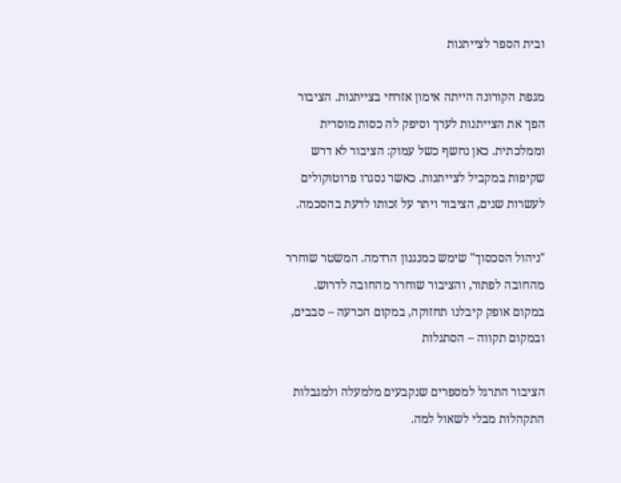ובית הספר לצייתנות

מגפת הקורונה הייתה אימון אזרחי בצייתנות. הציבור הפך את הצייתנות לערך וסיפק לה כסות מוסרית וממלכתית. כאן נחשף כשל עמוק: הציבור לא דרש שקיפות במקביל לצייתנות. כאשר נסגרו פרוטוקולים לעשרות שנים, הציבור ויתר על זכותו לדעת בהסכמה.

"ניהול הסכסוך" שימש כמנגנון הרדמה. המשטר שוחרר מהחובה לפתור, והציבור שוחרר מהחובה לדרוש. במקום אופק קיבלנו תחזוקה, במקום הכרעה – סבבים, ובמקום תקווה – הסתגלות

הציבור התרגל למספרים שנקבעים מלמעלה ולמגבלות התקהלות מבלי לשאול למה.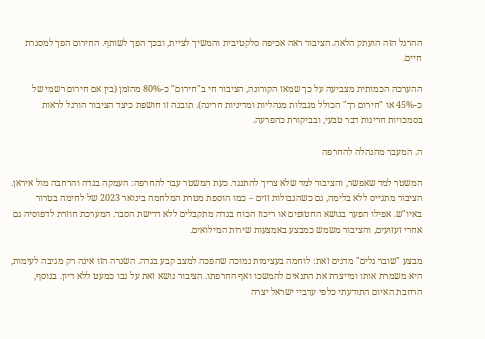ההרגל הזה הועתק הלאה. הציבור ראה אכיפה סלקטיבית והמשיך לציית, ובכך הפך לשותף. החירום הפך למסגרת חיים.

ההערכה הכמותית מצביעה על כך שמאז הקורונה, הציבור חי ב"חירום" כ-80% מהזמן (בין אם חירום רשמי של כ-45% או "חירום רך" הכולל מגבלות מנהליות ומדיניות חריגה). תובנה זו חושפת כיצד הציבור הורגל לראות בסמכויות חריגות דבר טבעי, ובביקורת כהפרעה.

ה. המעבר מהנהלה להחרפה

המשטר למד שאפשר, והציבור למד שלא צריך להתנגד. כעת המשטר עבר להחרפה: העמקה בגדה והרחבה מול איראן. הציבור מתגייס ללא בלימה, גם כשהגבולות זזים – כמו הוספת מטרת המלחמה בינואר 2023 של לחימה בטרור באיו"ש. אפילו הפער בנושא החטופים או ריכוז הכוח בגדה מתקבלים ללא דרישת הסבר. המערכת חוזרת לדפוסיה גם אחרי זעזועים, והציבור משמש כמבצע באמצעות שירות המילואים.

מבצע "שובר גלים" מדגים זאת: לוחמה בעצימות נמוכה שהפכה למצב קבע בגדה. השגרה הזו אינה רק מגיבה לעימות, היא משמרת אותו ומייצרת את התנאים להמשכו ואף החרפתו. הציבור נושא זאת על גבו כמעט ללא דיון. בנוסף, הרחבת האיום התודעתי כלפי ערביי ישראל יצרה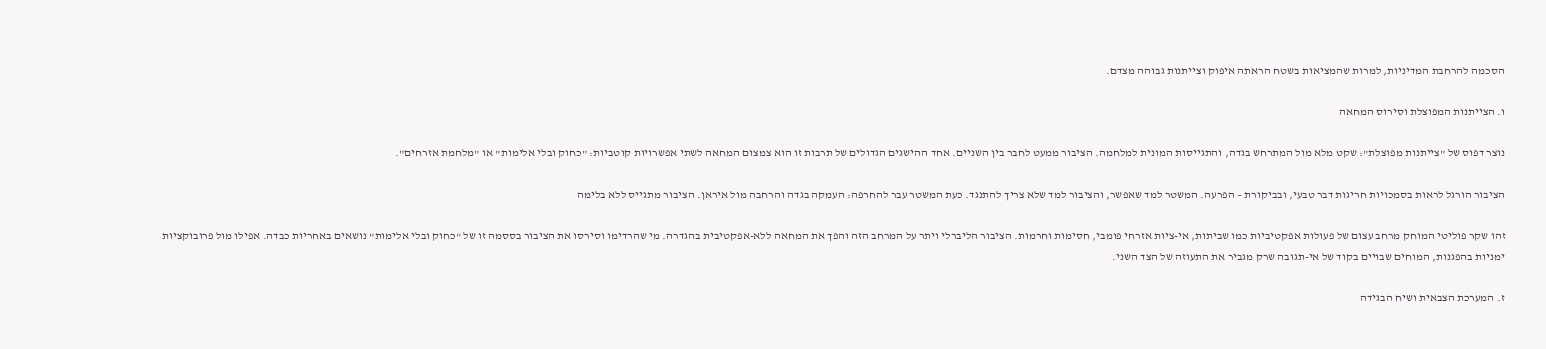הסכמה להרחבת המדיניות, למרות שהמציאות בשטח הראתה איפוק וצייתנות גבוהה מצדם.

ו. הצייתנות המפוצלת וסירוס המחאה

נוצר דפוס של "צייתנות מפוצלת": שקט מלא מול המתרחש בגדה, והתגייסות המונית למלחמה. הציבור ממעט לחבר בין השניים. אחד ההישגים הגדולים של תרבות זו הוא צמצום המחאה לשתי אפשרויות קוטביות: "כחוק ובלי אלימות" או "מלחמת אזרחים".

הציבור הורגל לראות בסמכויות חריגות דבר טבעי, ובביקורת – הפרעה. המשטר למד שאפשר, והציבור למד שלא צריך להתנגד. כעת המשטר עבר להחרפה: העמקה בגדה והרחבה מול איראן. הציבור מתגייס ללא בלימה

זהו שקר פוליטי המוחק מרחב עצום של פעולות אפקטיביות כמו שביתות, אי-ציות אזרחי פומבי, חסימות וחרמות. הציבור הליברלי ויתר על המרחב הזה והפך את המחאה ללא-אפקטיבית בהגדרה. מי שהרדימו וסירסו את הציבור בססמה זו של "כחוק ובלי אלימות" נושאים באחריות כבדה. אפילו מול פרובוקציות ימניות בהפגנות, המוחים שבויים בקוד של אי-תגובה שרק מגביר את התעוזה של הצד השני.

ז. המערכת הצבאית ושיח הבגידה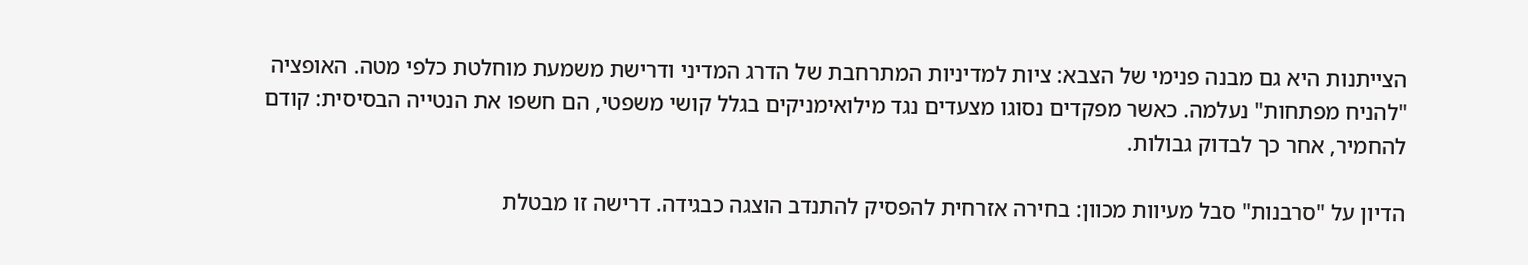הצייתנות היא גם מבנה פנימי של הצבא: ציות למדיניות המתרחבת של הדרג המדיני ודרישת משמעת מוחלטת כלפי מטה. האופציה "להניח מפתחות" נעלמה. כאשר מפקדים נסוגו מצעדים נגד מילואימניקים בגלל קושי משפטי, הם חשפו את הנטייה הבסיסית: קודם להחמיר, אחר כך לבדוק גבולות.

הדיון על "סרבנות" סבל מעיוות מכוון: בחירה אזרחית להפסיק להתנדב הוצגה כבגידה. דרישה זו מבטלת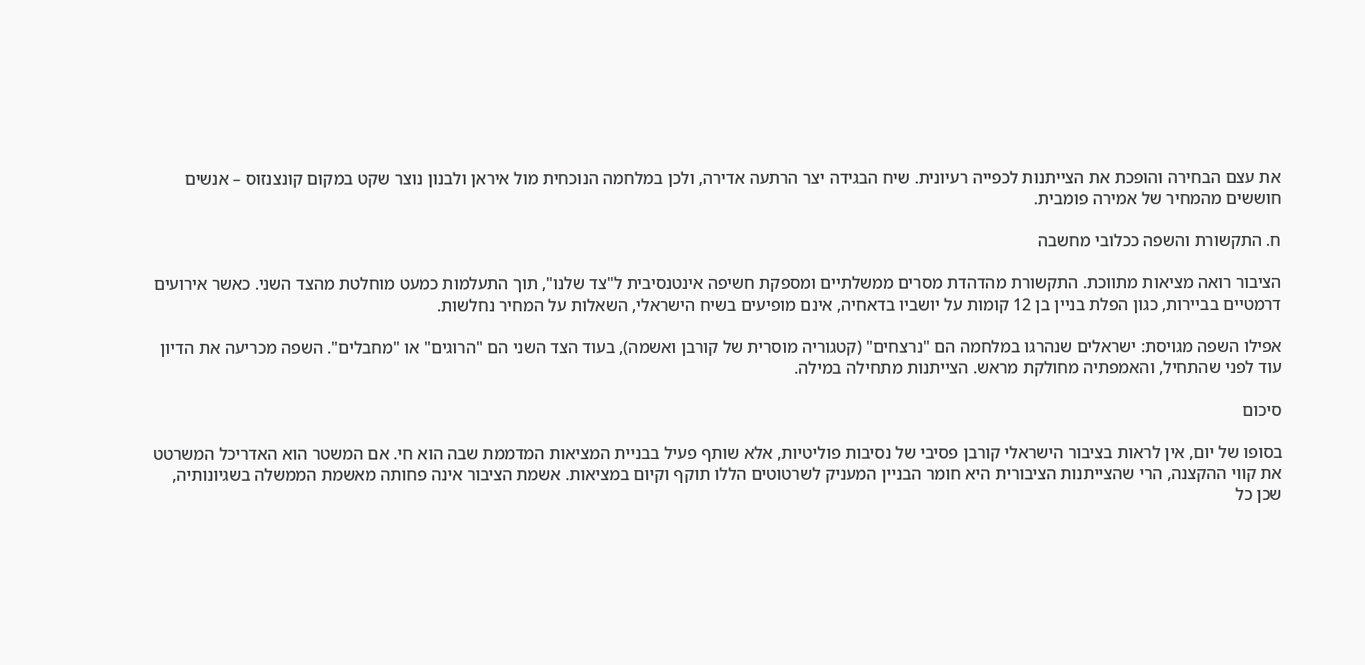את עצם הבחירה והופכת את הצייתנות לכפייה רעיונית. שיח הבגידה יצר הרתעה אדירה, ולכן במלחמה הנוכחית מול איראן ולבנון נוצר שקט במקום קונצנזוס – אנשים חוששים מהמחיר של אמירה פומבית.

ח. התקשורת והשפה ככלובי מחשבה

הציבור רואה מציאות מתווכת. התקשורת מהדהדת מסרים ממשלתיים ומספקת חשיפה אינטנסיבית ל"צד שלנו", תוך התעלמות כמעט מוחלטת מהצד השני. כאשר אירועים דרמטיים בביירות, כגון הפלת בניין בן 12 קומות על יושביו בדאחיה, אינם מופיעים בשיח הישראלי, השאלות על המחיר נחלשות.

אפילו השפה מגויסת: ישראלים שנהרגו במלחמה הם "נרצחים" (קטגוריה מוסרית של קורבן ואשמה), בעוד הצד השני הם "הרוגים" או "מחבלים". השפה מכריעה את הדיון עוד לפני שהתחיל, והאמפתיה מחולקת מראש. הצייתנות מתחילה במילה.

סיכום

בסופו של יום, אין לראות בציבור הישראלי קורבן פסיבי של נסיבות פוליטיות, אלא שותף פעיל בבניית המציאות המדממת שבה הוא חי. אם המשטר הוא האדריכל המשרטט את קווי ההקצנה, הרי שהצייתנות הציבורית היא חומר הבניין המעניק לשרטוטים הללו תוקף וקיום במציאות. אשמת הציבור אינה פחותה מאשמת הממשלה בשגיונותיה, שכן כל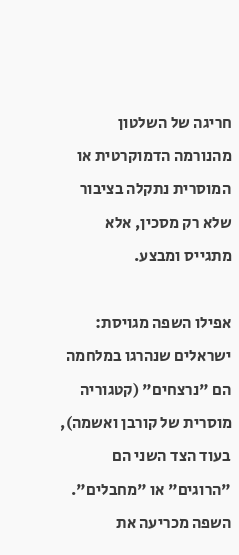חריגה של השלטון מהנורמה הדמוקרטית או המוסרית נתקלה בציבור שלא רק מסכין, אלא מתגייס ומבצע.

אפילו השפה מגויסת: ישראלים שנהרגו במלחמה הם "נרצחים" (קטגוריה מוסרית של קורבן ואשמה), בעוד הצד השני הם "הרוגים" או "מחבלים". השפה מכריעה את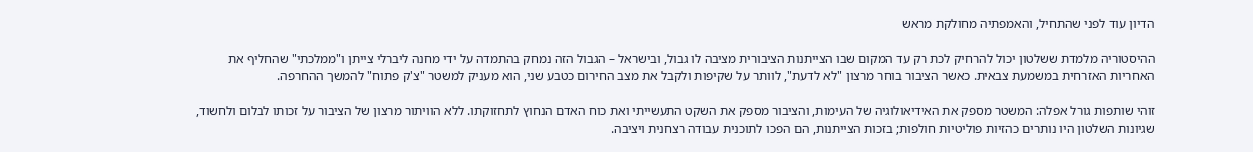הדיון עוד לפני שהתחיל, והאמפתיה מחולקת מראש

ההיסטוריה מלמדת ששלטון יכול להרחיק לכת רק עד המקום שבו הצייתנות הציבורית מציבה לו גבול, ובישראל – הגבול הזה נמחק בהתמדה על ידי מחנה ליברלי צייתן ו"ממלכתי" שהחליף את האחריות האזרחית במשמעת צבאית. כאשר הציבור בוחר מרצון "לא לדעת", לוותר על שקיפות ולקבל את מצב החירום כטבע שני, הוא מעניק למשטר "צ'ק פתוח" להמשך ההחרפה.

זוהי שותפות גורל אפלה: המשטר מספק את האידיאולוגיה של העימות, והציבור מספק את השקט התעשייתי ואת כוח האדם הנחוץ לתחזוקתו. ללא הוויתור מרצון של הציבור על זכותו לבלום ולחשוד, שגיונות השלטון היו נותרים כהזיות פוליטיות חולפות; בזכות הצייתנות, הם הפכו לתוכנית עבודה רצחנית ויציבה.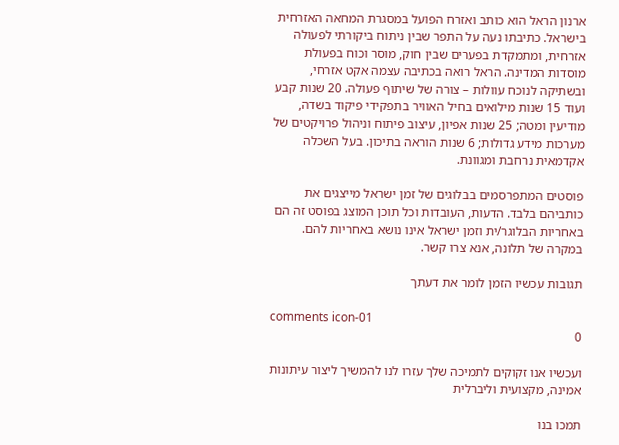ארנון הראל הוא כותב ואזרח הפועל במסגרת המחאה האזרחית בישראל. כתיבתו נעה על התפר שבין ניתוח ביקורתי לפעולה אזרחית, ומתמקדת בפערים שבין חוק, מוסר וכוח בפעולת מוסדות המדינה. הראל רואה בכתיבה עצמה אקט אזרחי, ובשתיקה לנוכח עוולות – צורה של שיתוף פעולה. 20 שנות קבע ועוד 15 שנות מילואים בחיל האוויר בתפקידי פיקוד בשדה, מודיעין ומטה; 25 שנות אפיון, עיצוב פיתוח וניהול פרויקטים של מערכות מידע גדולות; 6 שנות הוראה בתיכון. בעל השכלה אקדמאית נרחבת ומגוונת.

פוסטים המתפרסמים בבלוגים של זמן ישראל מייצגים את כותביהם בלבד. הדעות, העובדות וכל תוכן המוצג בפוסט זה הם באחריות הבלוגר/ית וזמן ישראל אינו נושא באחריות להם. במקרה של תלונה, אנא צרו קשר.

תגובות עכשיו הזמן לומר את דעתך

comments icon-01
0

ועכשיו אנו זקוקים לתמיכה שלך עזרו לנו להמשיך ליצור עיתונות אמינה, מקצועית וליברלית

תמכו בנו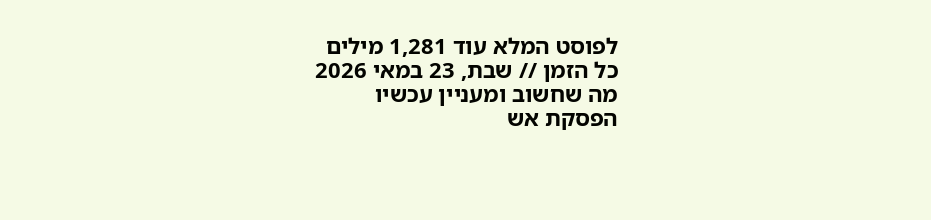לפוסט המלא עוד 1,281 מילים
כל הזמן // שבת, 23 במאי 2026
מה שחשוב ומעניין עכשיו
הפסקת אש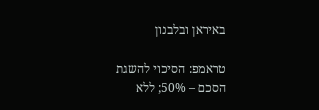באיראן ובלבנון

טראמפ: הסיכוי להשגת הסכם – 50%; ללא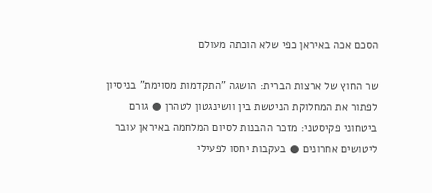הסכם אכה באיראן כפי שלא הוכתה מעולם

שר החוץ של ארצות הברית: הושגה "התקדמות מסוימת" בניסיון לפתור את המחלוקת הניטשת בין וושינגטון לטהרן ● גורם ביטחוני פקיסטני: מזכר ההבנות לסיום המלחמה באיראן עובר ליטושים אחרונים ● בעקבות יחסו לפעילי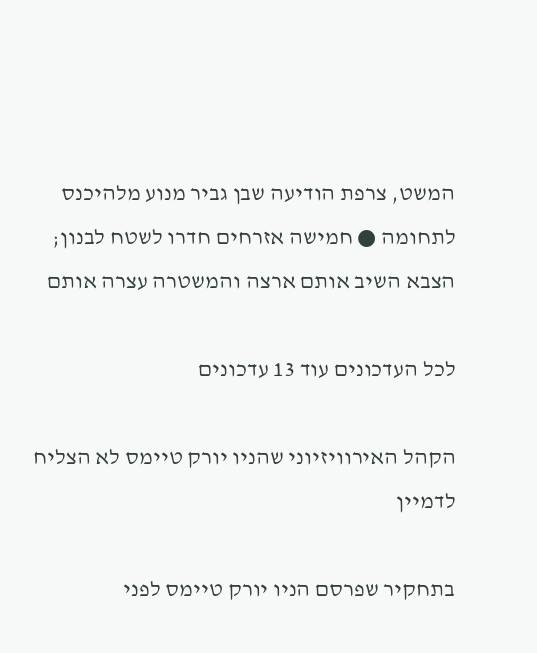המשט, צרפת הודיעה שבן גביר מנוע מלהיכנס לתחומה ● חמישה אזרחים חדרו לשטח לבנון; הצבא השיב אותם ארצה והמשטרה עצרה אותם

לכל העדכונים עוד 13 עדכונים

הקהל האירוויזיוני שהניו יורק טיימס לא הצליח לדמיין

בתחקיר שפרסם הניו יורק טיימס לפני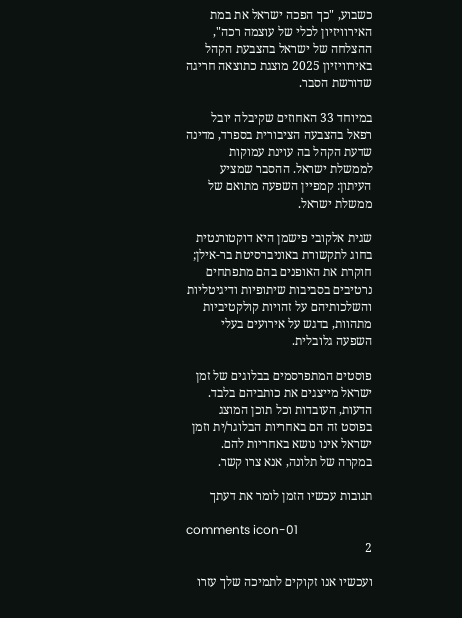כשבוע, "כך הפכה ישראל את במת האירוויזיון לכלי של עוצמה רכה", ההצלחה של ישראל בהצבעת הקהל באירוויזיון 2025 מוצגת כתוצאה חריגה שדורשת הסבר.

במיוחד 33 האחוזים שקיבלה יובל רפאל בהצבעה הציבורית בספרד, מדינה שדעת הקהל בה עוינת עמוקות לממשלת ישראל. ההסבר שמציע העיתון: קמפיין השפעה מתואם של ממשלת ישראל.

שגית אלקובי פישמן היא דוקטורנטית בחוג לתקשורת באוניברסיטת בר-אילן; חוקרת את האופנים בהם מתפתחים נרטיבים בסביבות שיתופיות ודיגיטליות והשלכותיהם על זהויות קולקטיביות מתהוות, בדגש על אירועים בעלי השפעה גלובלית.

פוסטים המתפרסמים בבלוגים של זמן ישראל מייצגים את כותביהם בלבד. הדעות, העובדות וכל תוכן המוצג בפוסט זה הם באחריות הבלוגר/ית וזמן ישראל אינו נושא באחריות להם. במקרה של תלונה, אנא צרו קשר.

תגובות עכשיו הזמן לומר את דעתך

comments icon-01
2

ועכשיו אנו זקוקים לתמיכה שלך עזרו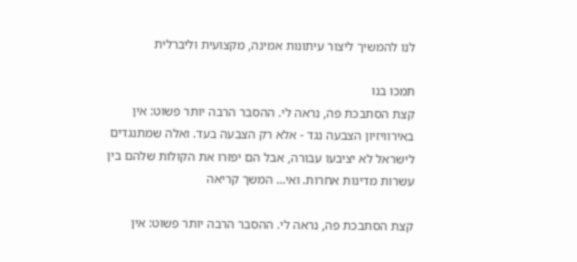לנו להמשיך ליצור עיתונות אמינה, מקצועית וליברלית

תמכו בנו
קצת הסתבכת פה, נראה לי. ההסבר הרבה יותר פשוט: אין באירוויזיון הצבעה נגד - אלא רק הצבעה בעד. ואלה שמתנגדים לישראל לא יציבעו עבורה, אבל הם יפזרו את הקולות שלהם בין עשרות מדינות אחרות. ואי... המשך קריאה

קצת הסתבכת פה, נראה לי. ההסבר הרבה יותר פשוט: אין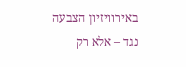באירוויזיון הצבעה נגד – אלא רק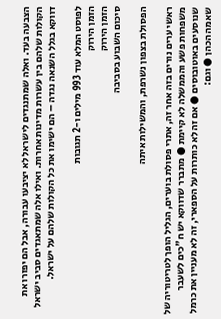הצבעה בעד. ואלה שמתנגדים לישראל לא יציבעו עבורה, אבל הם יפזרו את הקולות שלהם בין עשרות מדינות אחרות. ואילו אלה שמתאגדים סביב ישראל דווקא בגלל השנאה נגדה – הם ישימו את כל הקולות שלהם על ישראל.

לפוסט המלא עוד 993 מילים ו-2 תגובות
הזמן הירוק
הזמן הירוק
סיכום השבוע בסביבה

הפסולת בצפון נשרפת, והמשילות איתה

ראשי ערים נורים בזה אחר זה, אתרי פסולת בוערים, הגליל הופך לטריטוריה של משפחות פשע והממשלה לא קיימת ● מתברר שדווקא יש ח"כים לשעבר שנוסעים באוטובוסים ● אם זה לא כותרות על הספארי, זה לא מעניין את כרמל שאמה הכהן ● וגם: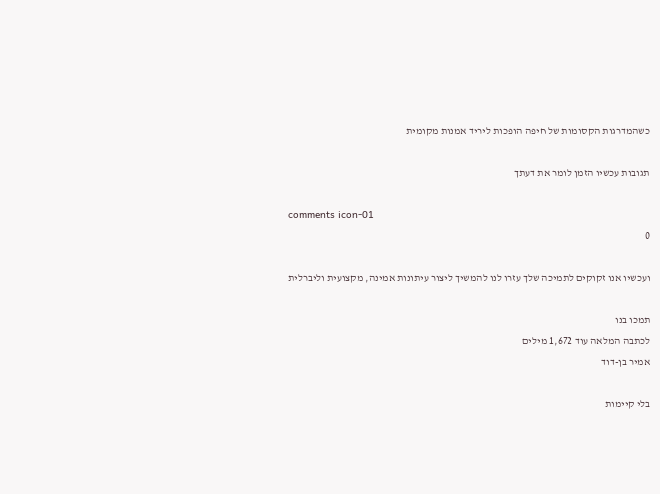כשהמדרגות הקסומות של חיפה הופכות ליריד אמנות מקומית

תגובות עכשיו הזמן לומר את דעתך

comments icon-01
0

ועכשיו אנו זקוקים לתמיכה שלך עזרו לנו להמשיך ליצור עיתונות אמינה, מקצועית וליברלית

תמכו בנו
לכתבה המלאה עוד 1,672 מילים
אמיר בן-דוד

בלי קיימות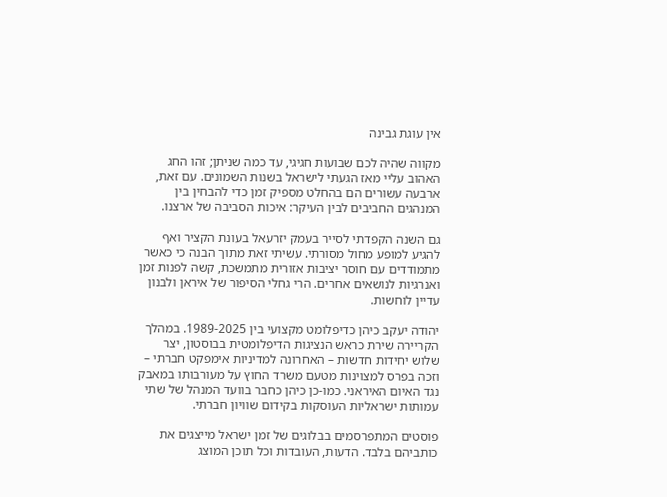אין עוגת גבינה

מקווה שהיה לכם שבועות חגיגי, עד כמה שניתן; זהו החג האהוב עליי מאז הגעתי לישראל בשנות השמונים. עם זאת, ארבעה עשורים הם בהחלט מספיק זמן כדי להבחין בין המנהגים החביבים לבין העיקר: איכות הסביבה של ארצנו.

גם השנה הקפדתי לסייר בעמק יזרעאל בעונת הקציר ואף להגיע למופע מחול מסורתי. עשיתי זאת מתוך הבנה כי כאשר מתמודדים עם חוסר יציבות אזורית מתמשכת, קשה לפנות זמן ואנרגיות לנושאים אחרים. הרי גחלי הסיפור של איראן ולבנון עדיין לוחשות.

יהודה יעקב כיהן כדיפלומט מקצועי בין 1989-2025. במהלך הקריירה שירת כראש הנציגות הדיפלומטית בבוסטון, יצר שלוש יחידות חדשות – האחרונה למדיניות אימפקט חברתי – וזכה בפרס למצוינות מטעם משרד החוץ על מעורבותו במאבק נגד האיום האיראני. כמו-כן כיהן כחבר בוועד המנהל של שתי עמותות ישראליות העוסקות בקידום שוויון חברתי.

פוסטים המתפרסמים בבלוגים של זמן ישראל מייצגים את כותביהם בלבד. הדעות, העובדות וכל תוכן המוצג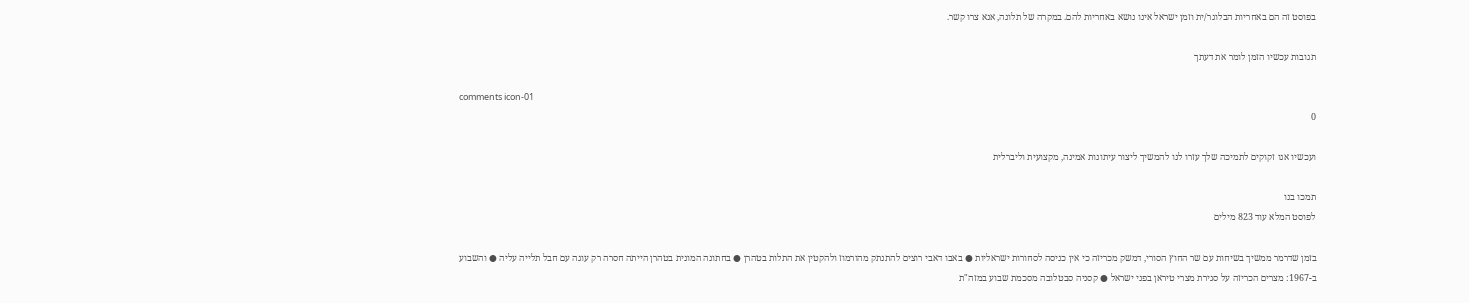בפוסט זה הם באחריות הבלוגר/ית וזמן ישראל אינו נושא באחריות להם. במקרה של תלונה, אנא צרו קשר.

תגובות עכשיו הזמן לומר את דעתך

comments icon-01
0

ועכשיו אנו זקוקים לתמיכה שלך עזרו לנו להמשיך ליצור עיתונות אמינה, מקצועית וליברלית

תמכו בנו
לפוסט המלא עוד 823 מילים

בזמן שדרמר ממשיך בשיחות עם שר החוץ הסורי, דמשק מכריזה כי אין כניסה לסחורות ישראליות ● באבו דאבי רוצים להתנתק מהורמוז ולהקטין את התלות בטהרן ● בחתונה המונית בטהרן הייתה חסרה רק עוגה עם חבל תלייה עליה ● והשבוע ב-1967: מצרים הכריזה על סגירת מצרי טיראן בפני ישראל ● קסניה סבטלובה מסכמת שבוע במזה"ת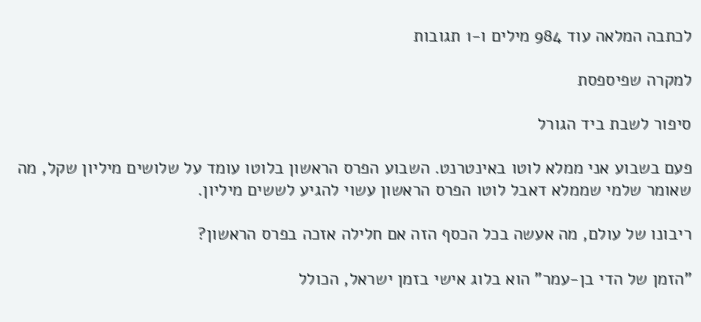לכתבה המלאה עוד 984 מילים ו-1 תגובות

למקרה שפיספסת

סיפור לשבת ביד הגורל

פעם בשבוע אני ממלא לוטו באינטרנט. השבוע הפרס הראשון בלוטו עומד על שלושים מיליון שקל, מה שאומר שלמי שממלא דאבל לוטו הפרס הראשון עשוי להגיע לששים מיליון.

ריבונו של עולם, מה אעשה בכל הכסף הזה אם חלילה אזכה בפרס הראשון?

"הזמן של הדי בן-עמר" הוא בלוג אישי בזמן ישראל, הכולל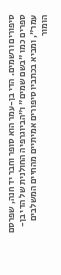סיפורים ורשמים. הדי בן-עמר הוא סופר וחבר יד חנה, שפרסם ספרים כמו "בשם שמים" ו"הביוגרפיה החולנית של הדי בן-עמר", ומביא בכתביו סיפורים אמיתיים מהחיים המשלבים הומור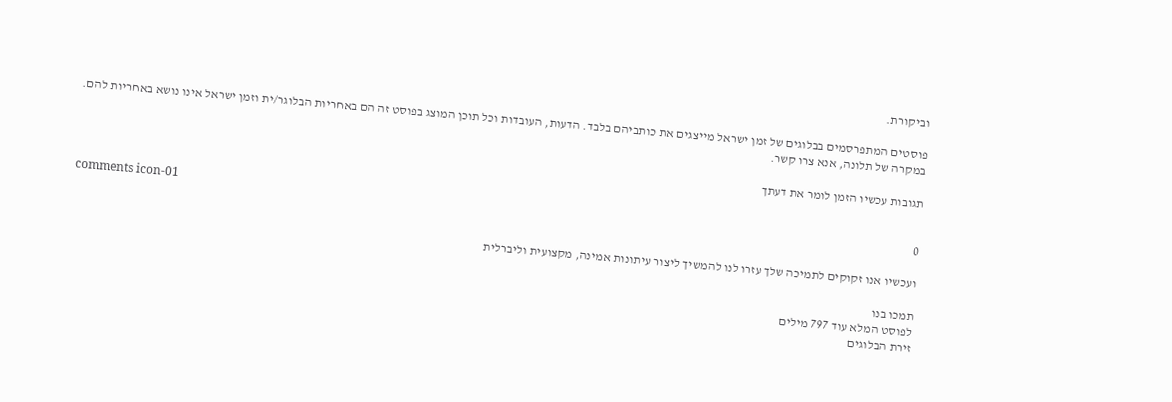וביקורת.

פוסטים המתפרסמים בבלוגים של זמן ישראל מייצגים את כותביהם בלבד. הדעות, העובדות וכל תוכן המוצג בפוסט זה הם באחריות הבלוגר/ית וזמן ישראל אינו נושא באחריות להם. במקרה של תלונה, אנא צרו קשר.

תגובות עכשיו הזמן לומר את דעתך

comments icon-01
0

ועכשיו אנו זקוקים לתמיכה שלך עזרו לנו להמשיך ליצור עיתונות אמינה, מקצועית וליברלית

תמכו בנו
לפוסט המלא עוד 797 מילים
זירת הבלוגים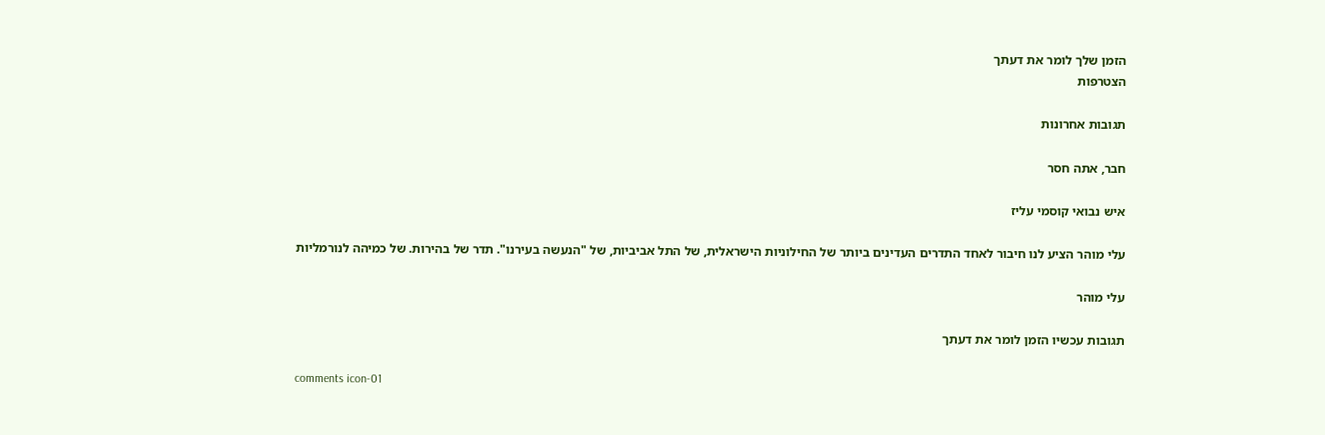הזמן שלך לומר את דעתך
הצטרפות

תגובות אחרונות

חבר, אתה חסר

איש נבואי קוסמי עליז

עלי מוהר הציע לנו חיבור לאחד התדרים העדינים ביותר של החילוניות הישראלית, של התל אביביות, של "הנעשה בעירנו". תדר של בהירות. של כמיהה לנורמליות

עלי מוהר

תגובות עכשיו הזמן לומר את דעתך

comments icon-01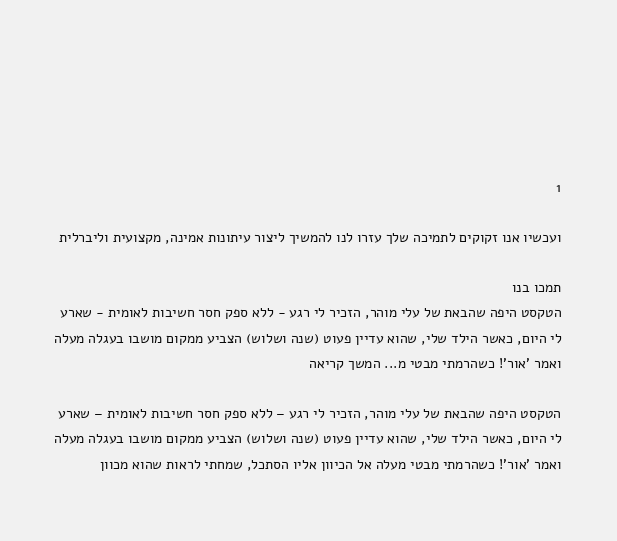1

ועכשיו אנו זקוקים לתמיכה שלך עזרו לנו להמשיך ליצור עיתונות אמינה, מקצועית וליברלית

תמכו בנו
הטקסט היפה שהבאת של עלי מוהר, הזכיר לי רגע - ללא ספק חסר חשיבות לאומית - שארע לי היום, כאשר הילד שלי, שהוא עדיין פעוט (שנה ושלוש) הצביע ממקום מושבו בעגלה מעלה ואמר 'אור'! כשהרמתי מבטי מ... המשך קריאה

הטקסט היפה שהבאת של עלי מוהר, הזכיר לי רגע – ללא ספק חסר חשיבות לאומית – שארע לי היום, כאשר הילד שלי, שהוא עדיין פעוט (שנה ושלוש) הצביע ממקום מושבו בעגלה מעלה ואמר 'אור'! כשהרמתי מבטי מעלה אל הכיוון אליו הסתכל, שמחתי לראות שהוא מכוון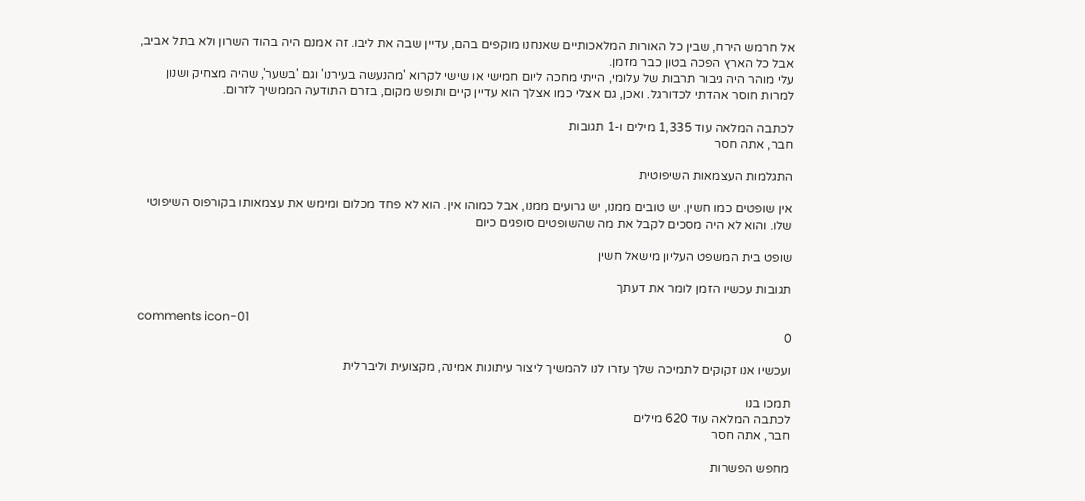אל חרמש הירח, שבין כל האורות המלאכותיים שאנחנו מוקפים בהם, עדיין שבה את ליבו. זה אמנם היה בהוד השרון ולא בתל אביב, אבל כל הארץ הפכה בטון כבר מזמן.
עלי מוהר היה גיבור תרבות של עלומי, הייתי מחכה ליום חמישי או שישי לקרוא 'מהנעשה בעירנו' וגם 'בשער', שהיה מצחיק ושנון למרות חוסר אהדתי לכדורגל. ואכן, גם אצלי כמו אצלך הוא עדיין קיים ותופש מקום, בזרם התודעה הממשיך לזרום.

לכתבה המלאה עוד 1,335 מילים ו-1 תגובות
חבר, אתה חסר

התגלמות העצמאות השיפוטית

אין שופטים כמו חשין. יש טובים ממנו, יש גרועים ממנו, אבל כמוהו אין. הוא לא פחד מכלום ומימש את עצמאותו בקורפוס השיפוטי שלו. והוא לא היה מסכים לקבל את מה שהשופטים סופגים כיום

שופט בית המשפט העליון מישאל חשין

תגובות עכשיו הזמן לומר את דעתך

comments icon-01
0

ועכשיו אנו זקוקים לתמיכה שלך עזרו לנו להמשיך ליצור עיתונות אמינה, מקצועית וליברלית

תמכו בנו
לכתבה המלאה עוד 620 מילים
חבר, אתה חסר

מחפש הפשרות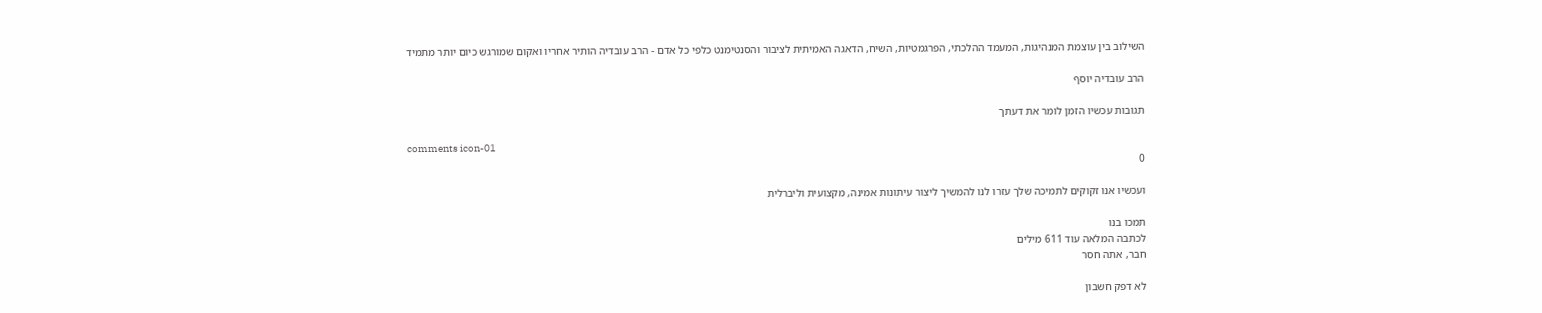השילוב בין עוצמת המנהיגות, המעמד ההלכתי, הפרגמטיות, השיח, הדאגה האמיתית לציבור והסנטימנט כלפי כל אדם - הרב עובדיה הותיר אחריו ואקום שמורגש כיום יותר מתמיד

הרב עובדיה יוסף

תגובות עכשיו הזמן לומר את דעתך

comments icon-01
0

ועכשיו אנו זקוקים לתמיכה שלך עזרו לנו להמשיך ליצור עיתונות אמינה, מקצועית וליברלית

תמכו בנו
לכתבה המלאה עוד 611 מילים
חבר, אתה חסר

לא דפק חשבון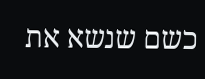כשם שנשא את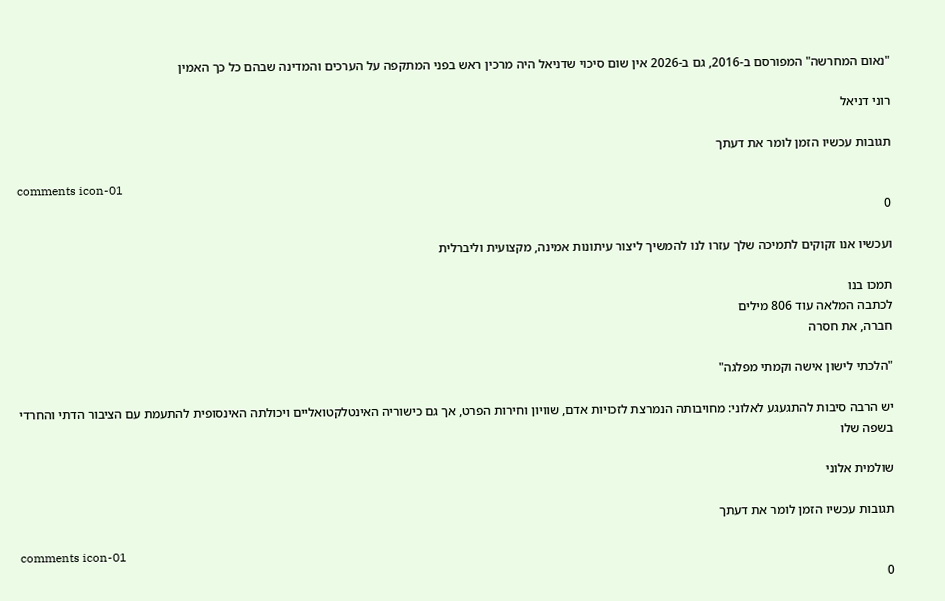"נאום המחרשה" המפורסם ב-2016, גם ב-2026 אין שום סיכוי שדניאל היה מרכין ראש בפני המתקפה על הערכים והמדינה שבהם כל כך האמין

רוני דניאל

תגובות עכשיו הזמן לומר את דעתך

comments icon-01
0

ועכשיו אנו זקוקים לתמיכה שלך עזרו לנו להמשיך ליצור עיתונות אמינה, מקצועית וליברלית

תמכו בנו
לכתבה המלאה עוד 806 מילים
חברה, את חסרה

"הלכתי לישון אישה וקמתי מפלגה"

יש הרבה סיבות להתגעגע לאלוני: מחויבותה הנמרצת לזכויות אדם, שוויון וחירות הפרט, אך גם כישוריה האינטלקטואליים ויכולתה האינסופית להתעמת עם הציבור הדתי והחרדי בשפה שלו

שולמית אלוני

תגובות עכשיו הזמן לומר את דעתך

comments icon-01
0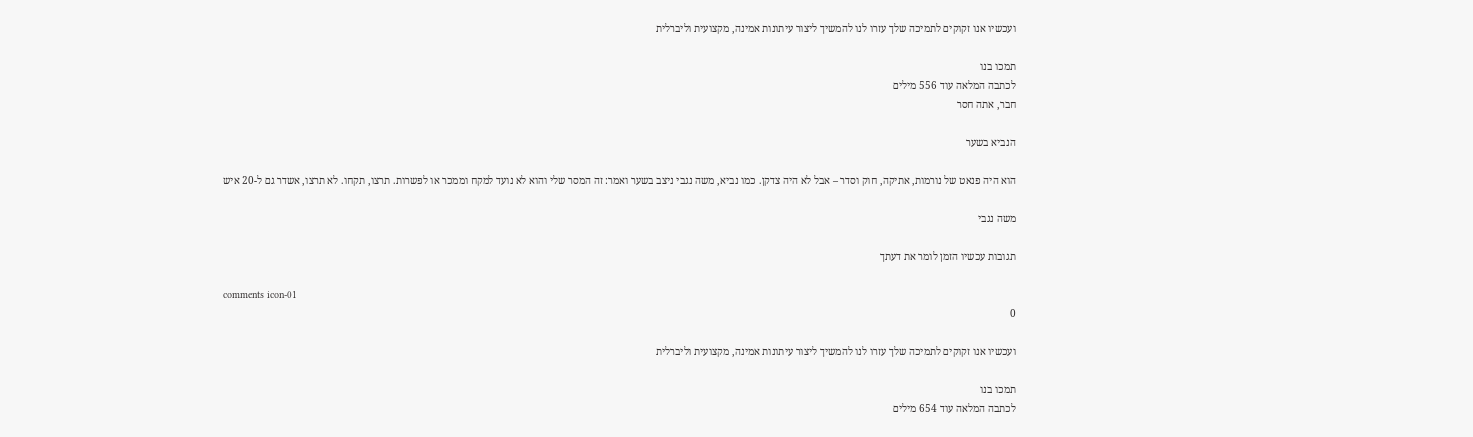ועכשיו אנו זקוקים לתמיכה שלך עזרו לנו להמשיך ליצור עיתונות אמינה, מקצועית וליברלית

תמכו בנו
לכתבה המלאה עוד 556 מילים
חבר, אתה חסר

הנביא בשער

הוא היה פנאט של נורמות, אתיקה, חוק וסדר – אבל לא היה צדקן. כמו נביא, משה נגבי ניצב בשער ואמר: זה המסר שלי והוא לא נועד למקח וממכר או לפשרות. תרצו, תקחו. לא תרצו, אשדר גם ל-20 איש

משה נגבי

תגובות עכשיו הזמן לומר את דעתך

comments icon-01
0

ועכשיו אנו זקוקים לתמיכה שלך עזרו לנו להמשיך ליצור עיתונות אמינה, מקצועית וליברלית

תמכו בנו
לכתבה המלאה עוד 654 מילים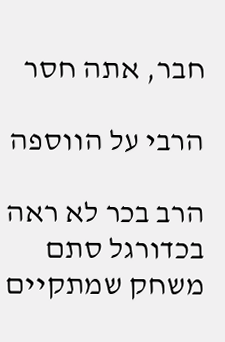חבר, אתה חסר

הרבי על הווספה

הרב בכר לא ראה בכדורגל סתם משחק שמתקיים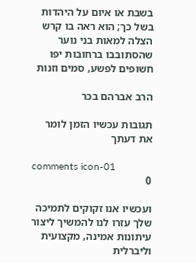בשבת או איום על היהדות בשל כך; הוא ראה בו קרש הצלה למאות בני נוער שהסתובבו ברחובות יפו חשופים לפשע, סמים וזנות

הרב אברהם בכר

תגובות עכשיו הזמן לומר את דעתך

comments icon-01
0

ועכשיו אנו זקוקים לתמיכה שלך עזרו לנו להמשיך ליצור עיתונות אמינה, מקצועית וליברלית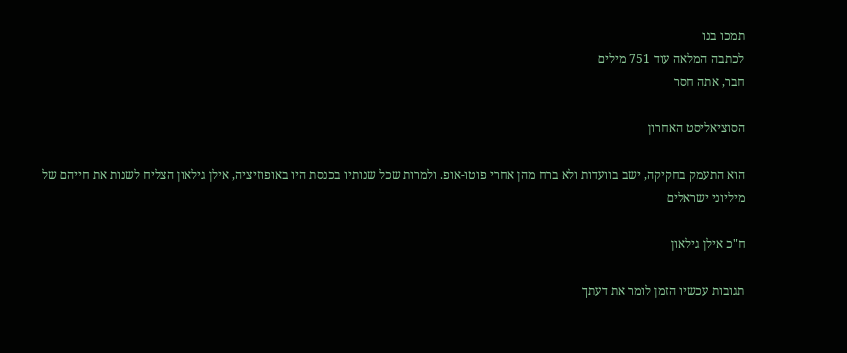תמכו בנו
לכתבה המלאה עוד 751 מילים
חבר, אתה חסר

הסוציאליסט האחרון

הוא התעמק בחקיקה, ישב בוועדות ולא ברח מהן אחרי פוטו-אופ. ולמרות שכל שנותיו בכנסת היו באופוזיציה, אילן גילאון הצליח לשנות את חייהם של מיליוני ישראלים

ח"כ אילן גילאון

תגובות עכשיו הזמן לומר את דעתך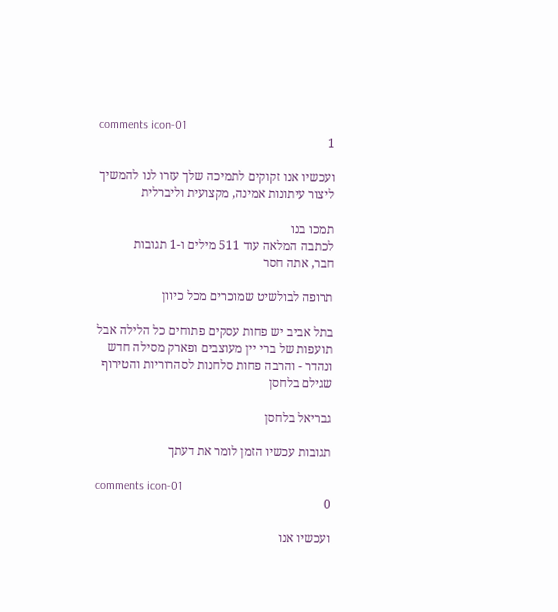comments icon-01
1

ועכשיו אנו זקוקים לתמיכה שלך עזרו לנו להמשיך ליצור עיתונות אמינה, מקצועית וליברלית

תמכו בנו
לכתבה המלאה עוד 511 מילים ו-1 תגובות
חבר, אתה חסר

תרופה לבולשיט שמוכרים מכל כיוון

בתל אביב יש פחות עסקים פתוחים כל הלילה אבל תועפות של ברי יין מעוצבים ופארק מסילה חדש ונהדר - והרבה פחות סלחנות לסהרוריות והטירוף שגילם בלחסן

גבריאל בלחסן

תגובות עכשיו הזמן לומר את דעתך

comments icon-01
0

ועכשיו אנו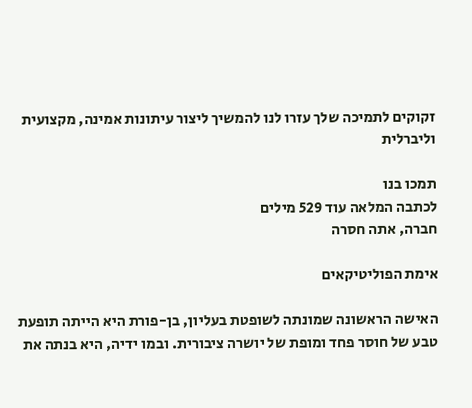זקוקים לתמיכה שלך עזרו לנו להמשיך ליצור עיתונות אמינה, מקצועית וליברלית

תמכו בנו
לכתבה המלאה עוד 529 מילים
חברה, אתה חסרה

אימת הפוליטיקאים

האישה הראשונה שמונתה לשופטת בעליון, בן-פורת היא הייתה תופעת טבע של חוסר פחד ומופת של יושרה ציבורית. ובמו ידיה, היא בנתה את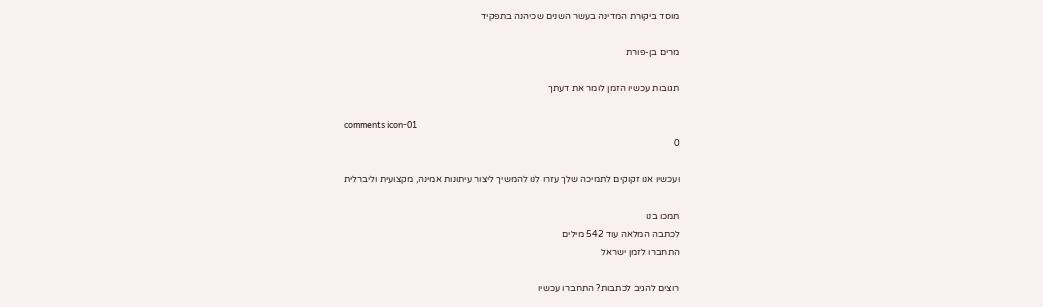מוסד ביקורת המדינה בעשר השנים שכיהנה בתפקיד

מרים בן-פורת

תגובות עכשיו הזמן לומר את דעתך

comments icon-01
0

ועכשיו אנו זקוקים לתמיכה שלך עזרו לנו להמשיך ליצור עיתונות אמינה, מקצועית וליברלית

תמכו בנו
לכתבה המלאה עוד 542 מילים
התחברו לזמן ישראל

רוצים להגיב לכתבות? התחברו עכשיו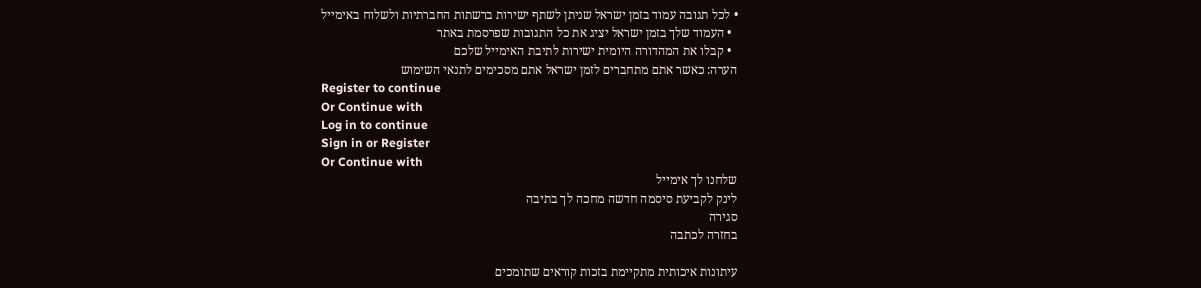• לכל תגובה עמוד בזמן ישראל שניתן לשתף ישירות ברשתות החברתיות ולשלוח באימייל
  • העמוד שלך בזמן ישראל יציג את כל התגובות שפרסמת באתר
  • קבלו את המהדורה היומית ישירות לתיבת האימייל שלכם
הערה: כאשר אתם מתחברים לזמן ישראל אתם מסכימים לתנאי השימוש
Register to continue
Or Continue with
Log in to continue
Sign in or Register
Or Continue with
שלחנו לך אימייל
לינק לקביעת סיסמה חדשה מחכה לך בתיבה
סגירה
בחזרה לכתבה

עיתונות איכותית מתקיימת בזכות קוראים שתומכים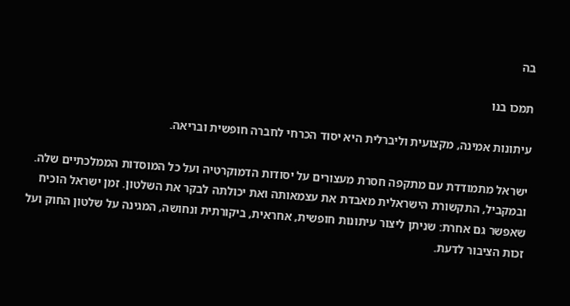בה

תמכו בנו

עיתונות אמינה, מקצועית וליברלית היא יסוד הכרחי לחברה חופשית ובריאה.

ישראל מתמודדת עם מתקפה חסרת מעצורים על יסודות הדמוקרטיה ועל כל המוסדות הממלכתיים שלה. ובמקביל, התקשורת הישראלית מאבדת את עצמאותה ואת יכולתה לבקר את השלטון. זמן ישראל הוכיח שאפשר גם אחרת: שניתן ליצור עיתונות חופשית, אחראית, ביקורתית ונחושה, המגינה על שלטון החוק ועל זכות הציבור לדעת.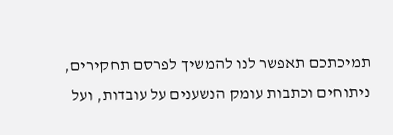תמיכתכם תאפשר לנו להמשיך לפרסם תחקירים, ניתוחים וכתבות עומק הנשענים על עובדות, ועל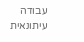עבודה עיתונאית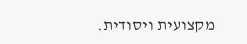מקצועית ויסודית.